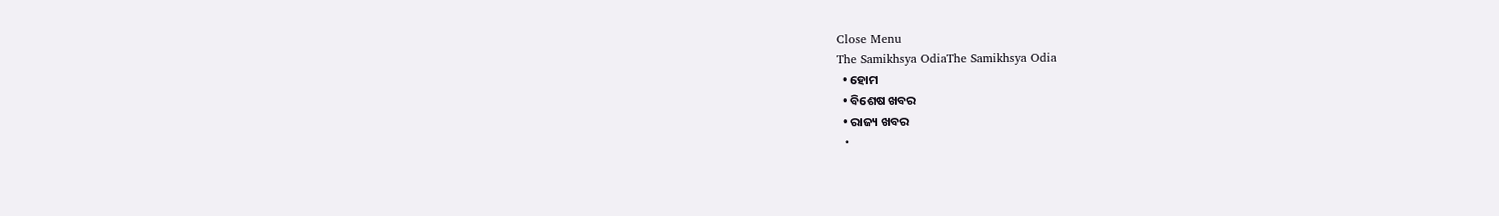Close Menu
The Samikhsya OdiaThe Samikhsya Odia
  • ହୋମ
  • ବିଶେଷ ଖବର
  • ରାଜ୍ୟ ଖବର
  •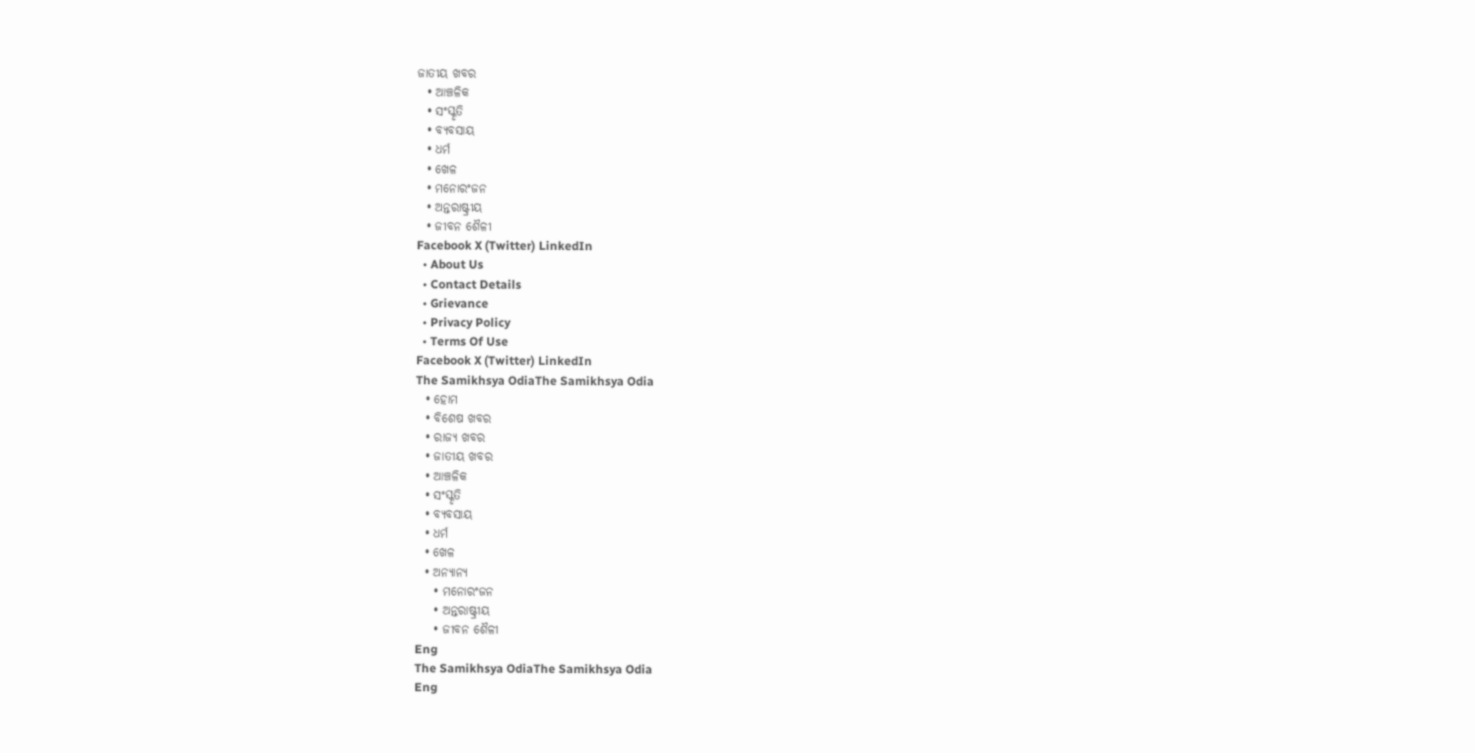ଜାତୀୟ ଖବର
  • ଆଞ୍ଚଳିକ
  • ସଂସ୍କୃତି
  • ବ୍ୟବସାୟ
  • ଧର୍ମ
  • ଖେଳ
  • ମନୋରଂଜନ
  • ଅନ୍ତରାଷ୍ଟ୍ରୀୟ
  • ଜୀବନ ଶୈଳୀ
Facebook X (Twitter) LinkedIn
  • About Us
  • Contact Details
  • Grievance
  • Privacy Policy
  • Terms Of Use
Facebook X (Twitter) LinkedIn
The Samikhsya OdiaThe Samikhsya Odia
  • ହୋମ
  • ବିଶେଷ ଖବର
  • ରାଜ୍ୟ ଖବର
  • ଜାତୀୟ ଖବର
  • ଆଞ୍ଚଳିକ
  • ସଂସ୍କୃତି
  • ବ୍ୟବସାୟ
  • ଧର୍ମ
  • ଖେଳ
  • ଅନ୍ୟାନ୍ୟ
    • ମନୋରଂଜନ
    • ଅନ୍ତରାଷ୍ଟ୍ରୀୟ
    • ଜୀବନ ଶୈଳୀ
Eng
The Samikhsya OdiaThe Samikhsya Odia
Eng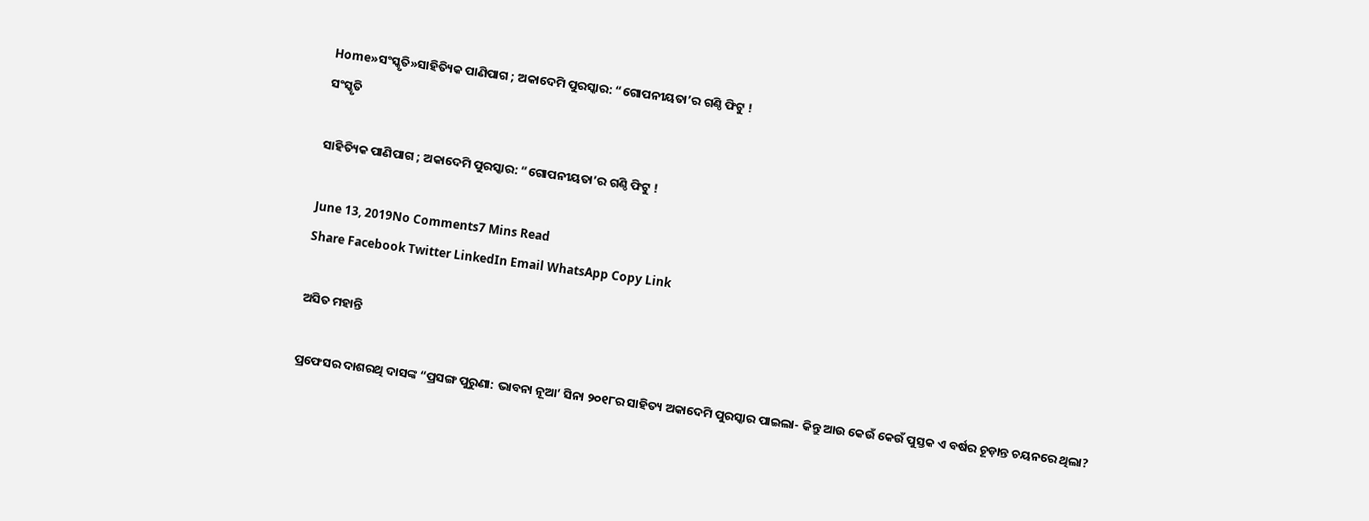Home»ସଂସ୍କୃତି»ସାହିତ୍ୟିକ ପାଣିପାଗ ; ଅକାଦେମି ପୁରସ୍କାର: “ଗୋପନୀୟତା’ର ଗଣ୍ଠି ଫିଟୁ !
ସଂସ୍କୃତି

ସାହିତ୍ୟିକ ପାଣିପାଗ ; ଅକାଦେମି ପୁରସ୍କାର: “ଗୋପନୀୟତା’ର ଗଣ୍ଠି ଫିଟୁ !

June 13, 2019No Comments7 Mins Read
Share Facebook Twitter LinkedIn Email WhatsApp Copy Link

ଅସିତ ମହାନ୍ତି

ପ୍ରଫେସର ଦାଶରଥି ଦାସଙ୍କ “ପ୍ରସଙ୍ଗ ପୁରୁଣା: ଭାବନା ନୂଆ’ ସିନା ୨୦୧୮ର ସାହିତ୍ୟ ଅକାଦେମି ପୁରସ୍କାର ପାଇଲା- କିନ୍ତୁ ଆଉ କେଉଁ କେଉଁ ପୁସ୍ତକ ଏ ବର୍ଷର ଚୂଡ଼ାନ୍ତ ଚୟନରେ ଥିଲା?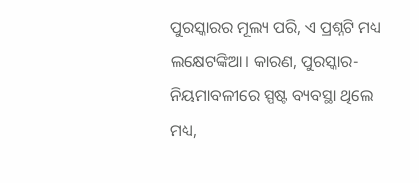ପୁରସ୍କାରର ମୂଲ୍ୟ ପରି, ଏ ପ୍ରଶ୍ନଟି ମଧ୍ୟ ଲକ୍ଷେଟଙ୍କିଆ। କାରଣ, ପୁରସ୍କାର-ନିୟମାବଳୀରେ ସ୍ପଷ୍ଟ ବ୍ୟବସ୍ଥା ଥିଲେ ମଧ୍ୟ,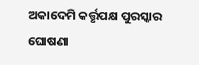ଅକାଦେମି କର୍ତ୍ତୃପକ୍ଷ ପୁରସ୍କାର ଘୋଷଣା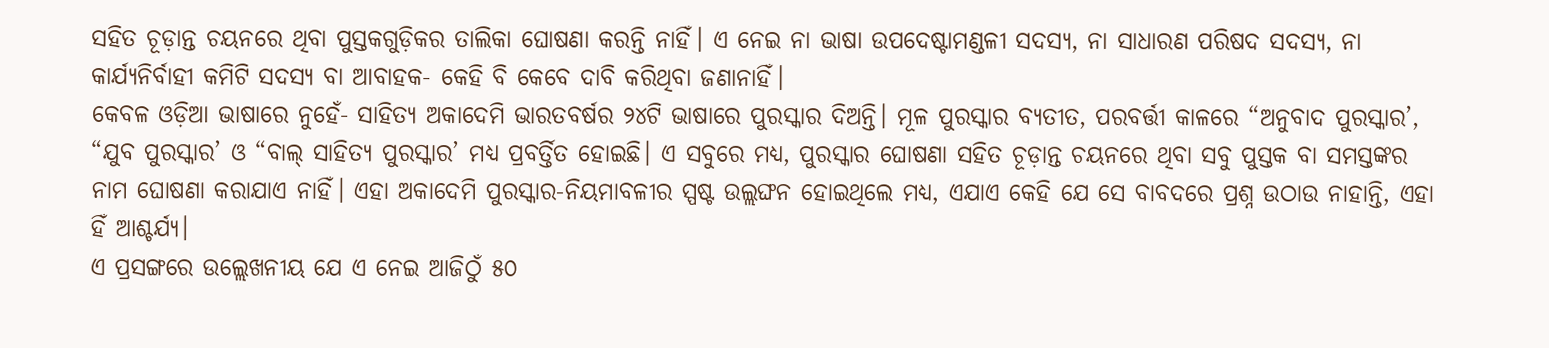ସହିତ ଚୂଡ଼ାନ୍ତ ଚୟନରେ ଥିବା ପୁସ୍ତକଗୁଡ଼ିକର ତାଲିକା ଘୋଷଣା କରନ୍ତି ନାହିଁ। ଏ ନେଇ ନା ଭାଷା ଉପଦେଷ୍ଟାମଣ୍ଡଳୀ ସଦସ୍ୟ, ନା ସାଧାରଣ ପରିଷଦ ସଦସ୍ୟ, ନା କାର୍ଯ୍ୟନିର୍ବାହୀ କମିଟି ସଦସ୍ୟ ବା ଆବାହକ- କେହି ବି କେବେ ଦାବି କରିଥିବା ଜଣାନାହିଁ।
କେବଳ ଓଡ଼ିଆ ଭାଷାରେ ନୁହେଁ- ସାହିତ୍ୟ ଅକାଦେମି ଭାରତବର୍ଷର ୨୪ଟି ଭାଷାରେ ପୁରସ୍କାର ଦିଅନ୍ତି। ମୂଳ ପୁରସ୍କାର ବ୍ୟତୀତ, ପରବର୍ତ୍ତୀ କାଳରେ “ଅନୁବାଦ ପୁରସ୍କାର’, “ଯୁବ ପୁରସ୍କାର’ ଓ “ବାଲ୍‍ ସାହିତ୍ୟ ପୁରସ୍କାର’ ମଧ୍ୟ ପ୍ରବର୍ତ୍ତିତ ହୋଇଛି। ଏ ସବୁରେ ମଧ୍ୟ, ପୁରସ୍କାର ଘୋଷଣା ସହିତ ଚୂଡ଼ାନ୍ତ ଚୟନରେ ଥିବା ସବୁ ପୁସ୍ତକ ବା ସମସ୍ତଙ୍କର ନାମ ଘୋଷଣା କରାଯାଏ ନାହିଁ। ଏହା ଅକାଦେମି ପୁରସ୍କାର-ନିୟମାବଳୀର ସ୍ପଷ୍ଟ ଉଲ୍ଲଙ୍ଘନ ହୋଇଥିଲେ ମଧ୍ୟ, ଏଯାଏ କେହି ଯେ ସେ ବାବଦରେ ପ୍ରଶ୍ନ ଉଠାଉ ନାହାନ୍ତି, ଏହା ହିଁ ଆଶ୍ଚର୍ଯ୍ୟ।
ଏ ପ୍ରସଙ୍ଗରେ ଉଲ୍ଲେଖନୀୟ ଯେ ଏ ନେଇ ଆଜିଠୁଁ ୫୦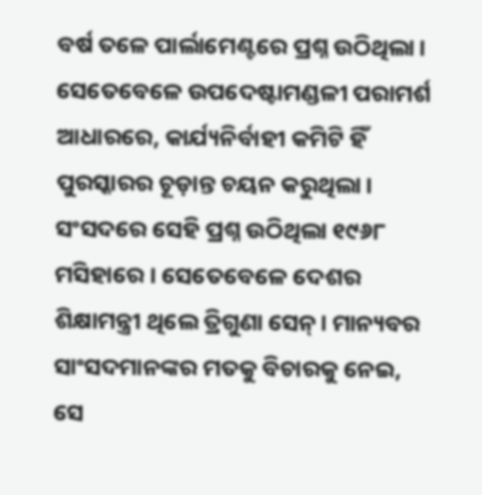ବର୍ଷ ତଳେ ପାର୍ଲାମେଣ୍ଟରେ ପ୍ରଶ୍ନ ଉଠିଥିଲା। ସେତେବେଳେ ଉପଦେଷ୍ଟାମଣ୍ଡଳୀ ପରାମର୍ଶ ଆଧାରରେ, କାର୍ଯ୍ୟନିର୍ବାହୀ କମିଟି ହିଁ ପୁରସ୍କାରର ଚୂଡ଼ାନ୍ତ ଚୟନ କରୁଥିଲା। ସଂସଦରେ ସେହି ପ୍ରଶ୍ନ ଉଠିଥିଲା ୧୯୬୮ ମସିହାରେ। ସେତେବେଳେ ଦେଶର ଶିକ୍ଷାମନ୍ତ୍ରୀ ଥିଲେ ତ୍ରିଗୁଣା ସେନ୍‍। ମାନ୍ୟବର ସାଂସଦମାନଙ୍କର ମତକୁ ବିଚାରକୁ ନେଇ, ସେ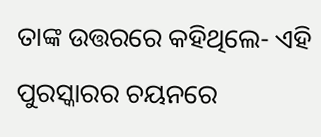ତାଙ୍କ ଉତ୍ତରରେ କହିଥିଲେ- ଏହି ପୁରସ୍କାରର ଚୟନରେ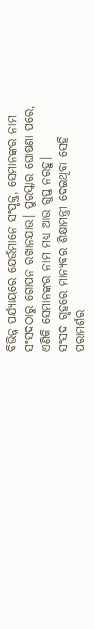ବିଭିନ୍ନ ପର୍ଯ୍ୟାୟରେ ଯେଉଁମାନେ ସଂପୃକ୍ତ, ସେମାନଙ୍କର ନାମ ସଂସଦଠାରୁ ଗୋପନ ରଖାନଯାଉ। ପୁରସ୍କାର ଘୋଷଣା ପରେ, ଏଣିକି ସେମାନଙ୍କର ନାମ ମଧ୍ୟ ଆଉ ଗୁପ୍ତ ନରହୁ।
ସଂସଦ ଗୃହରେ ମାନ୍ୟବର ଶିକ୍ଷାମନ୍ତ୍ରୀ ଦେଇଥିବା ସେହି ପରାମର୍ଶର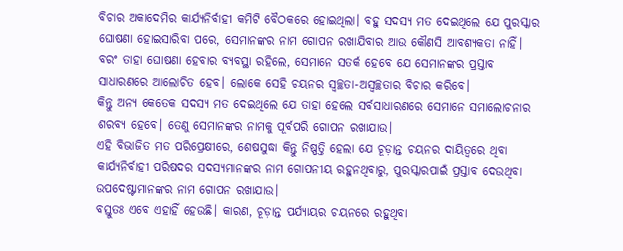ବିଚାର ଅକାଦେମିର କାର୍ଯ୍ୟନିର୍ବାହୀ କମିଟି ବୈଠକରେ ହୋଇଥିଲା। ବହୁ ସଦସ୍ୟ ମତ ଦେଇଥିଲେ ଯେ ପୁରସ୍କାର ଘୋଷଣା ହୋଇସାରିବା ପରେ, ସେମାନଙ୍କର ନାମ ଗୋପନ ରଖାଯିବାର ଆଉ କୌଣସି ଆବଶ୍ୟକତା ନାହିଁ। ବରଂ ତାହା ଘୋଷଣା ହେବାର ବ୍ୟବସ୍ଥା ରହିଲେ, ସେମାନେ ସତର୍କ ହେବେ ଯେ ସେମାନଙ୍କର ପ୍ରସ୍ତାବ ସାଧାରଣରେ ଆଲୋଚିତ ହେବ। ଲୋକେ ସେହି ଚୟନର ସ୍ୱଚ୍ଛତା-ଅସ୍ୱଚ୍ଛତାର ବିଚାର କରିବେ।
କିନ୍ତୁ ଅନ୍ୟ କେତେକ ସଦସ୍ୟ ମତ ଦେଇଥିଲେ ଯେ ତାହା ହେଲେ ସର୍ବସାଧାରଣରେ ସେମାନେ ସମାଲୋଚନାର ଶରବ୍ୟ ହେବେ। ତେଣୁ ସେମାନଙ୍କର ନାମକୁ ପୂର୍ବପରି ଗୋପନ ରଖାଯାଉ।
ଏହି ବିଭାଜିତ ମତ ପରିପ୍ରେକ୍ଷୀରେ, ଶେଷସୁଦ୍ଧା କିନ୍ତୁ ନିଷ୍ପତ୍ତି ହେଲା ଯେ ଚୂଡ଼ାନ୍ତ ଚୟନର ଦାୟିତ୍ୱରେ ଥିବା କାର୍ଯ୍ୟନିର୍ବାହୀ ପରିଷଦର ସଦସ୍ୟମାନଙ୍କର ନାମ ଗୋପନୀୟ ରହୁନଥିବାରୁ, ପୁରସ୍କାରପାଇଁ ପ୍ରସ୍ତାବ ଦେଉଥିବା ଉପଦେଷ୍ଟାମାନଙ୍କର ନାମ ଗୋପନ ରଖାଯାଉ।
ବସ୍ତୁତଃ ଏବେ ଏହାହିଁ ହେଉଛି। କାରଣ, ଚୂଡ଼ାନ୍ତ ପର୍ଯ୍ୟାୟର ଚୟନରେ ରହୁଥିବା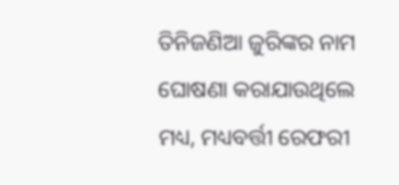ତିନିଜଣିଆ ଜୁରିଙ୍କର ନାମ ଘୋଷଣା କରାଯାଉଥିଲେ ମଧ୍ୟ, ମଧ୍ୟବର୍ତ୍ତୀ ରେଫରୀ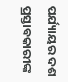ପର୍ଯ୍ୟାୟର ଦଶ ପ୍ରସ୍ତାବକାରୀଙ୍କ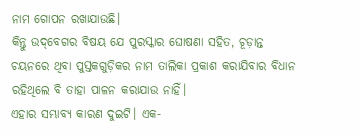ନାମ ଗୋପନ ରଖାଯାଉଛି।
କିନ୍ତୁ ଉଦ୍‌ବେଗର ବିଷୟ ଯେ ପୁରସ୍କାର ଘୋଷଣା ସହିତ, ଚୂଡ଼ାନ୍ତ ଚୟନରେ ଥିବା ପୁସ୍ତକଗୁଡ଼ିକର ନାମ ତାଲିକା ପ୍ରକାଶ କରାଯିବାର ବିଧାନ ରହିଥିଲେ ବି ତାହା ପାଳନ କରାଯାଉ ନାହିଁ।
ଏହାର ସମ୍ଭାବ୍ୟ କାରଣ ଦୁଇଟି। ଏକ-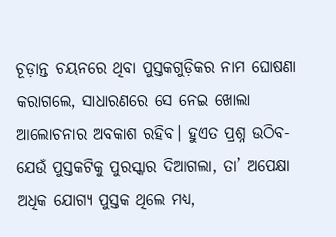ଚୂଡ଼ାନ୍ତ ଚୟନରେ ଥିବା ପୁସ୍ତକଗୁଡ଼ିକର ନାମ ଘୋଷଣା କରାଗଲେ, ସାଧାରଣରେ ସେ ନେଇ ଖୋଲା ଆଲୋଚନାର ଅବକାଶ ରହିବ। ହୁଏତ ପ୍ରଶ୍ନ ଉଠିବ- ଯେଉଁ ପୁସ୍ତକଟିକୁ ପୁରସ୍କାର ଦିଆଗଲା, ତା’ ଅପେକ୍ଷା ଅଧିକ ଯୋଗ୍ୟ ପୁସ୍ତକ ଥିଲେ ମଧ୍ୟ,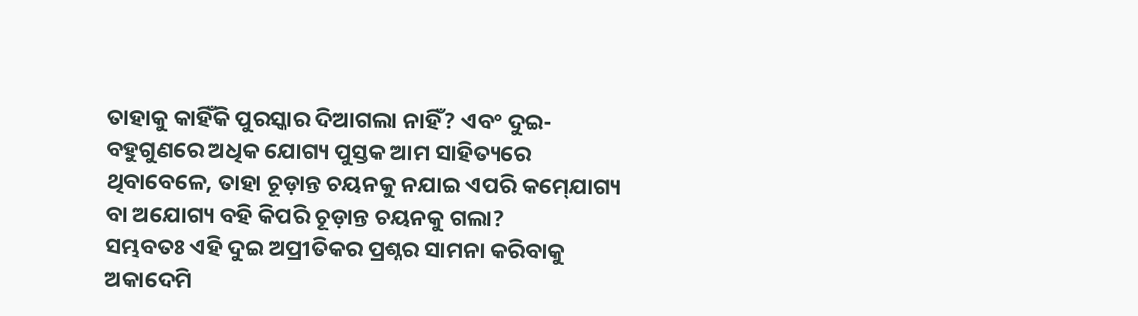ତାହାକୁ କାହିଁକି ପୁରସ୍କାର ଦିଆଗଲା ନାହିଁ? ଏବଂ ଦୁଇ- ବହୁଗୁଣରେ ଅଧିକ ଯୋଗ୍ୟ ପୁସ୍ତକ ଆମ ସାହିତ୍ୟରେ ଥିବାବେଳେ, ତାହା ଚୂଡ଼ାନ୍ତ ଚୟନକୁ ନଯାଇ ଏପରି କମ୍‍ଯୋଗ୍ୟ ବା ଅଯୋଗ୍ୟ ବହି କିପରି ଚୂଡ଼ାନ୍ତ ଚୟନକୁ ଗଲା?
ସମ୍ଭବତଃ ଏହି ଦୁଇ ଅପ୍ରୀତିକର ପ୍ରଶ୍ନର ସାମନା କରିବାକୁ ଅକାଦେମି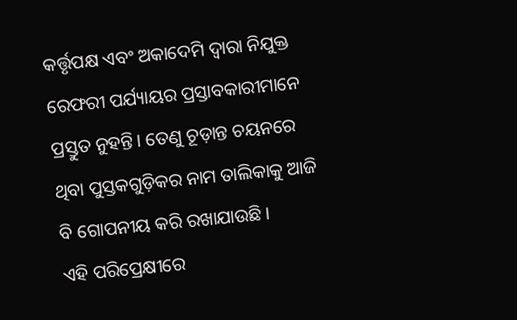କର୍ତ୍ତୃପକ୍ଷ ଏବଂ ଅକାଦେମି ଦ୍ୱାରା ନିଯୁକ୍ତ ରେଫରୀ ପର୍ଯ୍ୟାୟର ପ୍ରସ୍ତାବକାରୀମାନେ ପ୍ରସ୍ତୁତ ନୁହନ୍ତି। ତେଣୁ ଚୂଡ଼ାନ୍ତ ଚୟନରେ ଥିବା ପୁସ୍ତକଗୁଡ଼ିକର ନାମ ତାଲିକାକୁ ଆଜି ବି ଗୋପନୀୟ କରି ରଖାଯାଉଛି।
ଏହି ପରିପ୍ରେକ୍ଷୀରେ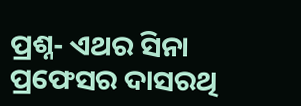ପ୍ରଶ୍ନ- ଏଥର ସିନା ପ୍ରଫେସର ଦାସରଥି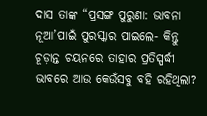ଦାସ ତାଙ୍କ “ପ୍ରସଙ୍ଗ ପୁରୁଣା: ଭାବନା ନୂଆ’ପାଇଁ ପୁରସ୍କାର ପାଇଲେ- କିନ୍ତୁ ଚୂଡ଼ାନ୍ତ ଚୟନରେ ତାହାର ପ୍ରତିସ୍ପର୍ଦ୍ଧୀ ଭାବରେ ଆଉ କେଉଁସବୁ ବହି ରହିଥିଲା?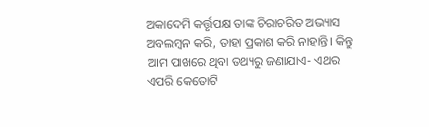ଅକାଦେମି କର୍ତ୍ତୃପକ୍ଷ ତାଙ୍କ ଚିରାଚରିତ ଅଭ୍ୟାସ ଅବଲମ୍ୱନ କରି, ତାହା ପ୍ରକାଶ କରି ନାହାନ୍ତି। କିନ୍ତୁ ଆମ ପାଖରେ ଥିବା ତଥ୍ୟରୁ ଜଣାଯାଏ- ଏଥର ଏପରି କେତୋଟି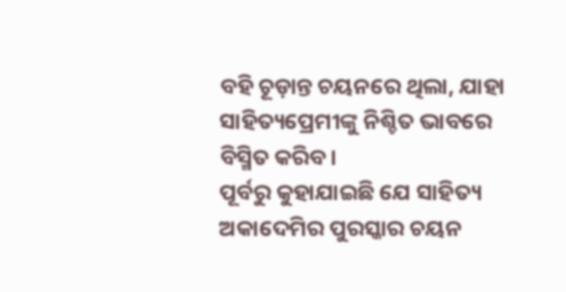ବହି ଚୂଡ଼ାନ୍ତ ଚୟନରେ ଥିଲା, ଯାହା ସାହିତ୍ୟପ୍ରେମୀଙ୍କୁ ନିଶ୍ଚିତ ଭାବରେ ବିସ୍ମିତ କରିବ।
ପୂର୍ବରୁ କୁହାଯାଇଛି ଯେ ସାହିତ୍ୟ ଅକାଦେମିର ପୁରସ୍କାର ଚୟନ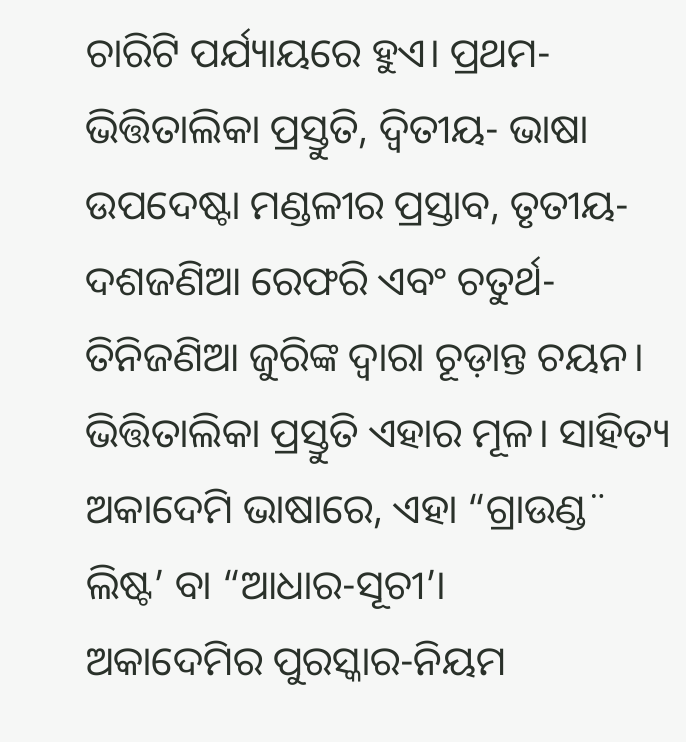ଚାରିଟି ପର୍ଯ୍ୟାୟରେ ହୁଏ। ପ୍ରଥମ- ଭିତ୍ତିତାଲିକା ପ୍ରସ୍ତୁତି, ଦ୍ୱିତୀୟ- ଭାଷା ଉପଦେଷ୍ଟା ମଣ୍ଡଳୀର ପ୍ରସ୍ତାବ, ତୃତୀୟ- ଦଶଜଣିଆ ରେଫରି ଏବଂ ଚତୁର୍ଥ- ତିନିଜଣିଆ ଜୁରିଙ୍କ ଦ୍ୱାରା ଚୂଡ଼ାନ୍ତ ଚୟନ। ଭିତ୍ତିତାଲିକା ପ୍ରସ୍ତୁତି ଏହାର ମୂଳ। ସାହିତ୍ୟ ଅକାଦେମି ଭାଷାରେ, ଏହା “ଗ୍ରାଉଣ୍ଡ¨ ଲିଷ୍ଟ’ ବା “ଆଧାର-ସୂଚୀ’।
ଅକାଦେମିର ପୁରସ୍କାର-ନିୟମ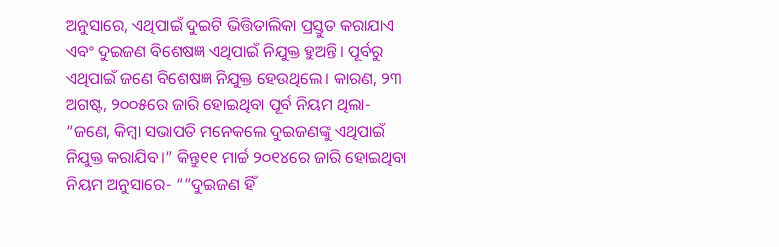ଅନୁସାରେ, ଏଥିପାଇଁ ଦୁଇଟି ଭିତ୍ତିତାଲିକା ପ୍ରସ୍ତୁତ କରାଯାଏ ଏବଂ ଦୁଇଜଣ ବିଶେଷଜ୍ଞ ଏଥିପାଇଁ ନିଯୁକ୍ତ ହୁଅନ୍ତି। ପୂର୍ବରୁ ଏଥିପାଇଁ ଜଣେ ବିଶେଷଜ୍ଞ ନିଯୁକ୍ତ ହେଉଥିଲେ। କାରଣ, ୨୩ ଅଗଷ୍ଟ, ୨୦୦୫ରେ ଜାରି ହୋଇଥିବା ପୂର୍ବ ନିୟମ ଥିଲା- “ଜଣେ, କିମ୍ୱା ସଭାପତି ମନେକଲେ ଦୁଇଜଣଙ୍କୁ ଏଥିପାଇଁ ନିଯୁକ୍ତ କରାଯିବ।” କିନ୍ତୁ୧୧ ମାର୍ଚ୍ଚ ୨୦୧୪ରେ ଜାରି ହୋଇଥିବା ନିୟମ ଅନୁସାରେ- “”ଦୁଇଜଣ ହିଁ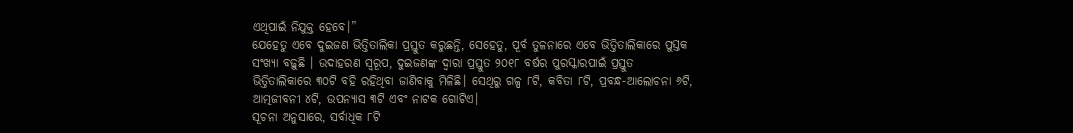ଏଥିପାଇଁ ନିଯୁକ୍ତ ହେବେ।”
ଯେହେତୁ ଏବେ ଦୁଇଜଣ ଭିତ୍ତିତାଲିକା ପ୍ରସ୍ତୁତ କରୁଛନ୍ତି, ସେହେତୁ, ପୂର୍ବ ତୁଳନାରେ ଏବେ ଭିତ୍ତିତାଲିକାରେ ପୁସ୍ତକ ସଂଖ୍ୟା ବଢ଼ୁଛି । ଉଦାହରଣ ସ୍ୱରୂପ, ଦୁଇଜଣଙ୍କ ଦ୍ୱାରା ପ୍ରସ୍ତୁତ ୨୦୧୮ ବର୍ଷର ପୁରସ୍କାରପାଇଁ ପ୍ରସ୍ତୁତ ଭିତ୍ତିତାଲିକାରେ ୩୦ଟି ବହି ରହିଥିବା ଜାଣିବାକୁ ମିଳିଛି। ସେଥିରୁ ଗଳ୍ପ ୮ଟି, କବିତା ୮ଟି, ପ୍ରବନ୍ଧ-ଆଲୋଚନା ୬ଟି, ଆତ୍ମଜୀବନୀ ୪ଟି, ଉପନ୍ୟାସ ୩ଟି ଏବଂ ନାଟକ ଗୋଟିଏ।
ସୂଚନା ଅନୁସାରେ, ସର୍ବାଧିକ ୮ଟି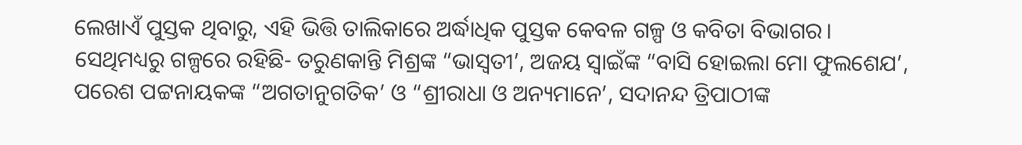ଲେଖାଏଁ ପୁସ୍ତକ ଥିବାରୁ, ଏହି ଭିତ୍ତି ତାଲିକାରେ ଅର୍ଦ୍ଧାଧିକ ପୁସ୍ତକ କେବଳ ଗଳ୍ପ ଓ କବିତା ବିଭାଗର। ସେଥିମଧ୍ୟରୁ ଗଳ୍ପରେ ରହିଛି- ତରୁଣକାନ୍ତି ମିଶ୍ରଙ୍କ “ଭାସ୍ୱତୀ’, ଅଜୟ ସ୍ୱାଇଁଙ୍କ “ବାସି ହୋଇଲା ମୋ ଫୁଲଶେଯ’, ପରେଶ ପଟ୍ଟନାୟକଙ୍କ “ଅଗତାନୁଗତିକ’ ଓ “ଶ୍ରୀରାଧା ଓ ଅନ୍ୟମାନେ’, ସଦାନନ୍ଦ ତ୍ରିପାଠୀଙ୍କ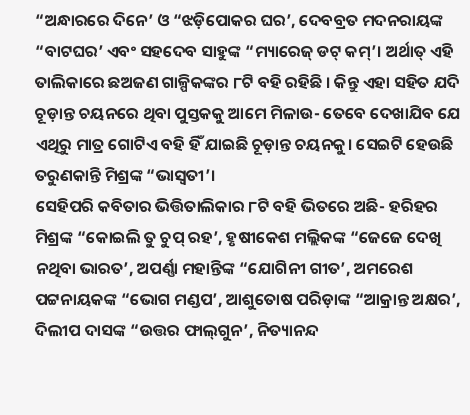“ଅନ୍ଧାରରେ ଦିନେ’ ଓ “ଝଡ଼ିପୋକର ଘର’, ଦେବବ୍ରତ ମଦନରାୟଙ୍କ “ବାଟଘର’ ଏବଂ ସହଦେବ ସାହୁଙ୍କ “ମ୍ୟାରେଜ୍‍ ଡଟ୍‍ କମ୍‍’। ଅର୍ଥାତ୍‍ ଏହି ତାଲିକାରେ ଛଅଜଣ ଗାଳ୍ପିକଙ୍କର ୮ଟି ବହି ରହିଛି । କିନ୍ତୁ ଏହା ସହିତ ଯଦି ଚୂଡ଼ାନ୍ତ ଚୟନରେ ଥିବା ପୁସ୍ତକକୁ ଆମେ ମିଳାଉ- ତେବେ ଦେଖାଯିବ ଯେ ଏଥିରୁ ମାତ୍ର ଗୋଟିଏ ବହି ହିଁ ଯାଇଛି ଚୂଡ଼ାନ୍ତ ଚୟନକୁ। ସେଇଟି ହେଉଛି ତରୁଣକାନ୍ତି ମିଶ୍ରଙ୍କ “ଭାସ୍ୱତୀ’।
ସେହିପରି କବିତାର ଭିତ୍ତିତାଲିକାର ୮ଟି ବହି ଭିତରେ ଅଛି- ହରିହର ମିଶ୍ରଙ୍କ “କୋଇଲି ତୁ ଚୁପ୍‍ ରହ’, ହୃଷୀକେଶ ମଲ୍ଲିକଙ୍କ “ଜେଜେ ଦେଖି ନଥିବା ଭାରତ’, ଅପର୍ଣ୍ଣା ମହାନ୍ତିଙ୍କ “ଯୋଗିନୀ ଗୀତ’, ଅମରେଶ ପଟ୍ଟନାୟକଙ୍କ “ଭୋଗ ମଣ୍ଡପ’, ଆଶୁତୋଷ ପରିଡ଼ାଙ୍କ “ଆକ୍ରାନ୍ତ ଅକ୍ଷର’, ଦିଲୀପ ଦାସଙ୍କ “ଉତ୍ତର ଫାଲ୍‍ଗୁନ’, ନିତ୍ୟାନନ୍ଦ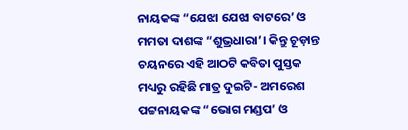ନାୟକଙ୍କ “ଯେଝା ଯେଝା ବାଟରେ’ ଓ ମମତା ଦାଶଙ୍କ “ଶୁଭ୍ରଧାରା’। କିନ୍ତୁ ଚୂଡ଼ାନ୍ତ ଚୟନରେ ଏହି ଆଠଟି କବିତା ପୁସ୍ତକ ମଧ୍ୟରୁ ରହିଛି ମାତ୍ର ଦୁଇଟି- ଅମରେଶ ପଟ୍ଟନାୟକଙ୍କ “ଭୋଗ ମଣ୍ଡପ’ ଓ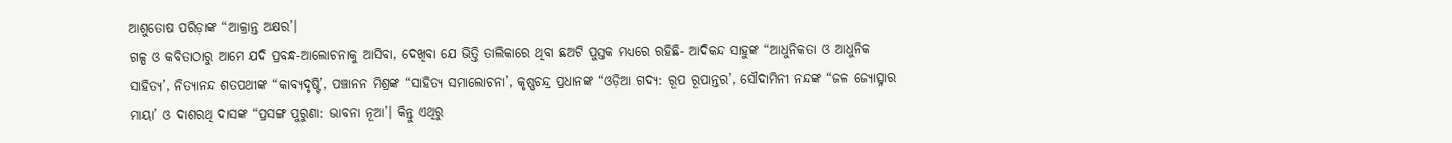ଆଶୁତୋଷ ପରିଡ଼ାଙ୍କ “ଆକ୍ରାନ୍ତ ଅକ୍ଷର’।
ଗଳ୍ପ ଓ କବିତାଠାରୁ ଆମେ ଯଦି ପ୍ରବନ୍ଧ-ଆଲୋଚନାକୁ ଆସିବା, ଦେଖିବା ଯେ ଭିତ୍ତି ତାଲିକାରେ ଥିବା ଛଅଟି ପୁସ୍ତକ ମଧ୍ୟରେ ରହିଛି- ଆଦିକନ୍ଦ ସାହୁଙ୍କ “ଆଧୁନିକତା ଓ ଆଧୁନିକ ସାହିତ୍ୟ’, ନିତ୍ୟାନନ୍ଦ ଶତପଥୀଙ୍କ “କାବ୍ୟଦୃଷ୍ଟି’, ପଞ୍ଚାନନ ମିଶ୍ରଙ୍କ “ସାହିତ୍ୟ ସମାଲୋଚନା’, କୃଷ୍ଣଚନ୍ଦ୍ର ପ୍ରଧାନଙ୍କ “ଓଡ଼ିଆ ଗଦ୍ୟ: ରୂପ ରୂପାନ୍ତର’, ସୌଦାମିନୀ ନନ୍ଦଙ୍କ “ଜଳ ଜ୍ୟୋତ୍ସ୍ନାର ମାୟା’ ଓ ଦାଶରଥି ଦାସଙ୍କ “ପ୍ରସଙ୍ଗ ପୁରୁଣା: ଭାବନା ନୂଆ’। କିନ୍ତୁ ଏଥିରୁ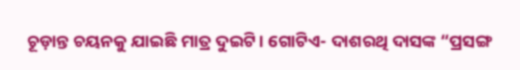ଚୂଡ଼ାନ୍ତ ଚୟନକୁ ଯାଇଛି ମାତ୍ର ଦୁଇଟି। ଗୋଟିଏ- ଦାଶରଥି ଦାସଙ୍କ “ପ୍ରସଙ୍ଗ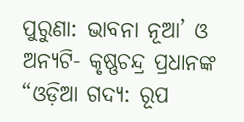ପୁରୁଣା: ଭାବନା ନୂଆ’ ଓ ଅନ୍ୟଟି- କୃଷ୍ଣଚନ୍ଦ୍ର ପ୍ରଧାନଙ୍କ “ଓଡ଼ିଆ ଗଦ୍ୟ: ରୂପ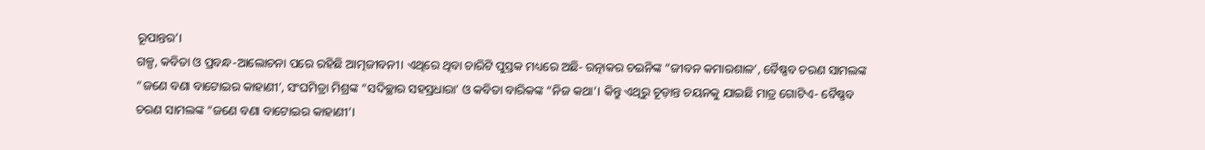ରୂପାନ୍ତର’।
ଗଳ୍ପ, କବିତା ଓ ପ୍ରବନ୍ଧ-ଆଲୋଚନା ପରେ ରହିଛି ଆତ୍ମଜୀବନୀ। ଏଥିରେ ଥିବା ଚାରିଟି ପୁସ୍ତକ ମଧ୍ୟରେ ଅଛି- ରତ୍ନାକର ଚଇନିଙ୍କ “ଜୀବନ କମାରଶାଳ’, ବୈଷ୍ଣବ ଚରଣ ସାମଲଙ୍କ “ଜଣେ ବଣା ବାଟୋଇର କାହାଣୀ’, ସଂଘମିତ୍ରା ମିଶ୍ରଙ୍କ “ସଦିଚ୍ଛାର ସହସ୍ରଧାରା’ ଓ କବିତା ବାରିକଙ୍କ “ନିଜ କଥା’। କିନ୍ତୁ ଏଥିରୁ ଚୂଡ଼ାନ୍ତ ଚୟନକୁ ଯାଇଛି ମାତ୍ର ଗୋଟିଏ- ବୈଷ୍ଣବ ଚରଣ ସାମଲଙ୍କ “ଜଣେ ବଣା ବାଟୋଇର କାହାଣୀ’।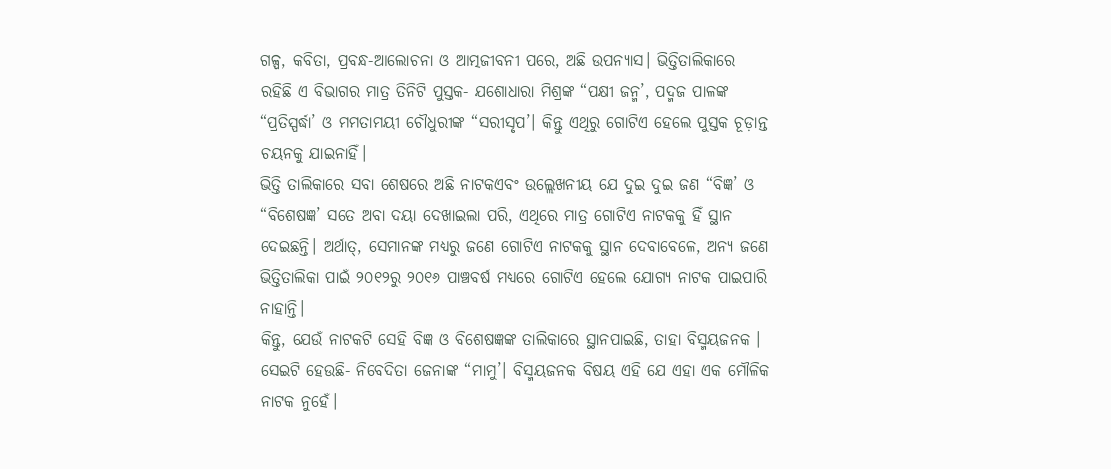ଗଳ୍ପ, କବିତା, ପ୍ରବନ୍ଧ-ଆଲୋଚନା ଓ ଆତ୍ମଜୀବନୀ ପରେ, ଅଛି ଉପନ୍ୟାସ। ଭିତ୍ତିତାଲିକାରେ ରହିଛି ଏ ବିଭାଗର ମାତ୍ର ତିନିଟି ପୁସ୍ତକ- ଯଶୋଧାରା ମିଶ୍ରଙ୍କ “ପକ୍ଷୀ ଜନ୍ମ’, ପଦ୍ମଜ ପାଳଙ୍କ “ପ୍ରତିସ୍ପର୍ଦ୍ଧା’ ଓ ମମତାମୟୀ ଚୌଧୁରୀଙ୍କ “ସରୀସୃପ’। କିନ୍ତୁ ଏଥିରୁ ଗୋଟିଏ ହେଲେ ପୁସ୍ତକ ଚୂଡ଼ାନ୍ତ ଚୟନକୁ ଯାଇନାହିଁ।
ଭିତ୍ତି ତାଲିକାରେ ସବା ଶେଷରେ ଅଛି ନାଟକଏବଂ ଉଲ୍ଲେଖନୀୟ ଯେ ଦୁଇ ଦୁଇ ଜଣ “ବିଜ୍ଞ’ ଓ “ବିଶେଷଜ୍ଞ’ ସତେ ଅବା ଦୟା ଦେଖାଇଲା ପରି, ଏଥିରେ ମାତ୍ର ଗୋଟିଏ ନାଟକକୁ ହିଁ ସ୍ଥାନ ଦେଇଛନ୍ତି। ଅର୍ଥାତ୍‍, ସେମାନଙ୍କ ମଧ୍ୟରୁ ଜଣେ ଗୋଟିଏ ନାଟକକୁ ସ୍ଥାନ ଦେବାବେଳେ, ଅନ୍ୟ ଜଣେ ଭିତ୍ତିତାଲିକା ପାଇଁ ୨୦୧୨ରୁ ୨୦୧୬ ପାଞ୍ଚବର୍ଷ ମଧ୍ୟରେ ଗୋଟିଏ ହେଲେ ଯୋଗ୍ୟ ନାଟକ ପାଇପାରି ନାହାନ୍ତି।
କିନ୍ତୁ, ଯେଉଁ ନାଟକଟି ସେହି ବିଜ୍ଞ ଓ ବିଶେଷଜ୍ଞଙ୍କ ତାଲିକାରେ ସ୍ଥାନପାଇଛି, ତାହା ବିସ୍ମୟଜନକ । ସେଇଟି ହେଉଛି- ନିବେଦିତା ଜେନାଙ୍କ “ମାମୁ’। ବିସ୍ମୟଜନକ ବିଷୟ ଏହି ଯେ ଏହା ଏକ ମୌଳିକ ନାଟକ ନୁହେଁ।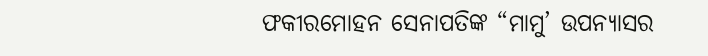ଫକୀରମୋହନ ସେନାପତିଙ୍କ “ମାମୁ’ ଉପନ୍ୟାସର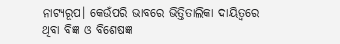ନାଟ୍ୟରୂପ। କେଉଁପରି ଭାବରେ ଭିତ୍ତିତାଲିକା ଦାୟିତ୍ୱରେ ଥିବା ବିଜ୍ଞ ଓ ବିଶେଷଜ୍ଞ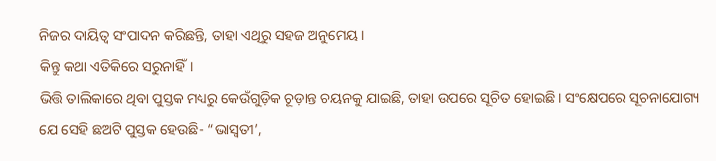ନିଜର ଦାୟିତ୍ୱ ସଂପାଦନ କରିଛନ୍ତି, ତାହା ଏଥିରୁ ସହଜ ଅନୁମେୟ।
କିନ୍ତୁ କଥା ଏତିକିରେ ସରୁନାହିଁ।
ଭିତ୍ତି ତାଲିକାରେ ଥିବା ପୁସ୍ତକ ମଧ୍ୟରୁ କେଉଁଗୁଡ଼ିକ ଚୂଡ଼ାନ୍ତ ଚୟନକୁ ଯାଇଛି, ତାହା ଉପରେ ସୂଚିତ ହୋଇଛି। ସଂକ୍ଷେପରେ ସୂଚନାଯୋଗ୍ୟ ଯେ ସେହି ଛଅଟି ପୁସ୍ତକ ହେଉଛି- “ଭାସ୍ୱତୀ’,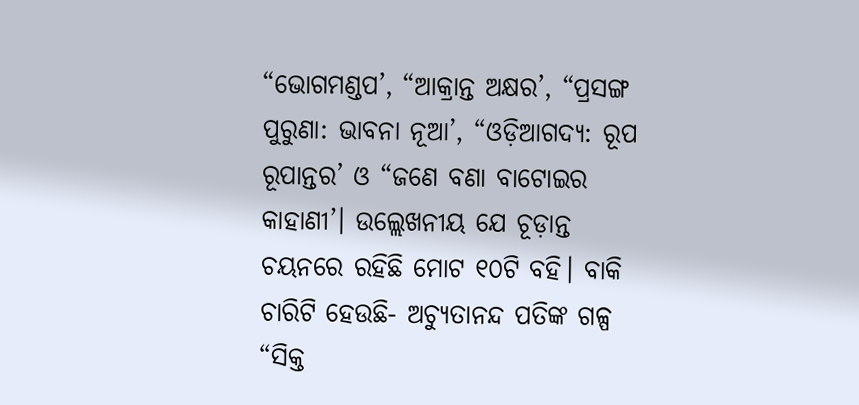“ଭୋଗମଣ୍ଡପ’, “ଆକ୍ରାନ୍ତ ଅକ୍ଷର’, “ପ୍ରସଙ୍ଗ ପୁରୁଣା: ଭାବନା ନୂଆ’, “ଓଡ଼ିଆଗଦ୍ୟ: ରୂପ ରୂପାନ୍ତର’ ଓ “ଜଣେ ବଣା ବାଟୋଇର କାହାଣୀ’। ଉଲ୍ଲେଖନୀୟ ଯେ ଚୂଡ଼ାନ୍ତ ଚୟନରେ ରହିଛି ମୋଟ ୧୦ଟି ବହି। ବାକି ଚାରିଟି ହେଉଛି- ଅଚ୍ୟୁତାନନ୍ଦ ପତିଙ୍କ ଗଳ୍ପ “ସିକ୍ତ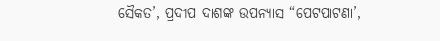ସୈକତ’, ପ୍ରଦୀପ ଦାଶଙ୍କ ଉପନ୍ୟାସ “ପେଟପାଟଣା’,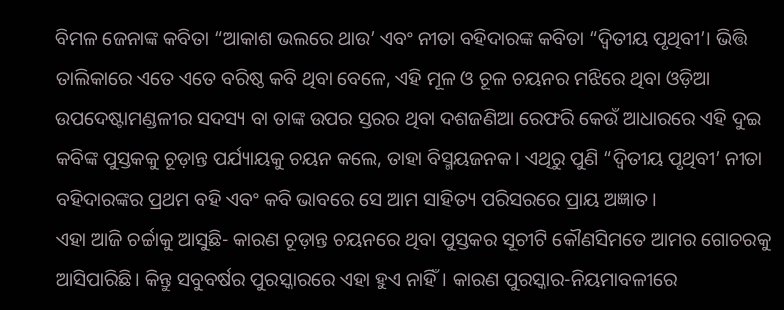ବିମଳ ଜେନାଙ୍କ କବିତା “ଆକାଶ ଭଲରେ ଥାଉ’ ଏବଂ ନୀତା ବହିଦାରଙ୍କ କବିତା “ଦ୍ୱିତୀୟ ପୃଥିବୀ’। ଭିତ୍ତି ତାଲିକାରେ ଏତେ ଏତେ ବରିଷ୍ଠ କବି ଥିବା ବେଳେ, ଏହି ମୂଳ ଓ ଚୂଳ ଚୟନର ମଝିରେ ଥିବା ଓଡ଼ିଆ ଉପଦେଷ୍ଟାମଣ୍ଡଳୀର ସଦସ୍ୟ ବା ତାଙ୍କ ଉପର ସ୍ତରର ଥିବା ଦଶଜଣିଆ ରେଫରି କେଉଁ ଆଧାରରେ ଏହି ଦୁଇ କବିଙ୍କ ପୁସ୍ତକକୁ ଚୂଡ଼ାନ୍ତ ପର୍ଯ୍ୟାୟକୁ ଚୟନ କଲେ, ତାହା ବିସ୍ମୟଜନକ। ଏଥିରୁ ପୁଣି “ଦ୍ୱିତୀୟ ପୃଥିବୀ’ ନୀତା ବହିଦାରଙ୍କର ପ୍ରଥମ ବହି ଏବଂ କବି ଭାବରେ ସେ ଆମ ସାହିତ୍ୟ ପରିସରରେ ପ୍ରାୟ ଅଜ୍ଞାତ।
ଏହା ଆଜି ଚର୍ଚ୍ଚାକୁ ଆସୁଛି- କାରଣ ଚୂଡ଼ାନ୍ତ ଚୟନରେ ଥିବା ପୁସ୍ତକର ସୂଚୀଟି କୌଣସିମତେ ଆମର ଗୋଚରକୁ ଆସିପାରିଛି। କିନ୍ତୁ ସବୁବର୍ଷର ପୁରସ୍କାରରେ ଏହା ହୁଏ ନାହିଁ। କାରଣ ପୁରସ୍କାର-ନିୟମାବଳୀରେ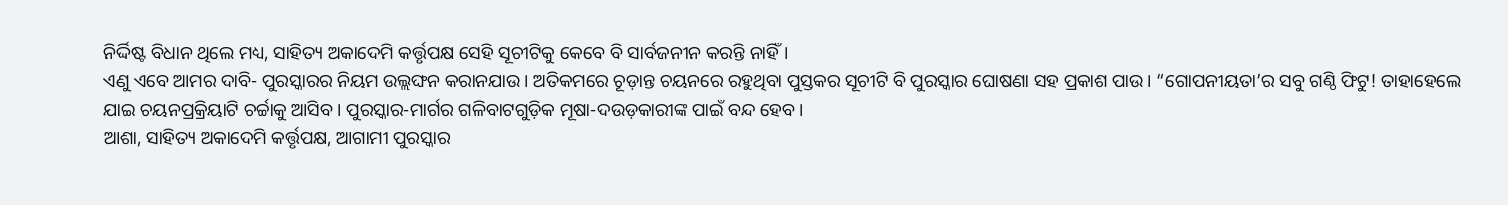ନିର୍ଦ୍ଦିଷ୍ଟ ବିଧାନ ଥିଲେ ମଧ୍ୟ, ସାହିତ୍ୟ ଅକାଦେମି କର୍ତ୍ତୃପକ୍ଷ ସେହି ସୂଚୀଟିକୁ କେବେ ବି ସାର୍ବଜନୀନ କରନ୍ତି ନାହିଁ।
ଏଣୁ ଏବେ ଆମର ଦାବି- ପୁରସ୍କାରର ନିୟମ ଉଲ୍ଲଙ୍ଘନ କରାନଯାଉ। ଅତିକମରେ ଚୂଡ଼ାନ୍ତ ଚୟନରେ ରହୁଥିବା ପୁସ୍ତକର ସୂଚୀଟି ବି ପୁରସ୍କାର ଘୋଷଣା ସହ ପ୍ରକାଶ ପାଉ। “ଗୋପନୀୟତା’ର ସବୁ ଗଣ୍ଠି ଫିଟୁ! ତାହାହେଲେ ଯାଇ ଚୟନପ୍ରକ୍ରିୟାଟି ଚର୍ଚ୍ଚାକୁ ଆସିବ। ପୁରସ୍କାର-ମାର୍ଗର ଗଳିବାଟଗୁଡ଼ିକ ମୂଷା-ଦଉଡ଼କାରୀଙ୍କ ପାଇଁ ବନ୍ଦ ହେବ।
ଆଶା, ସାହିତ୍ୟ ଅକାଦେମି କର୍ତ୍ତୃପକ୍ଷ, ଆଗାମୀ ପୁରସ୍କାର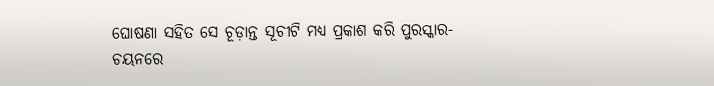ଘୋଷଣା ସହିତ ସେ ଚୂଡ଼ାନ୍ତ ସୂଚୀଟି ମଧ୍ୟ ପ୍ରକାଶ କରି ପୁରସ୍କାର-ଚୟନରେ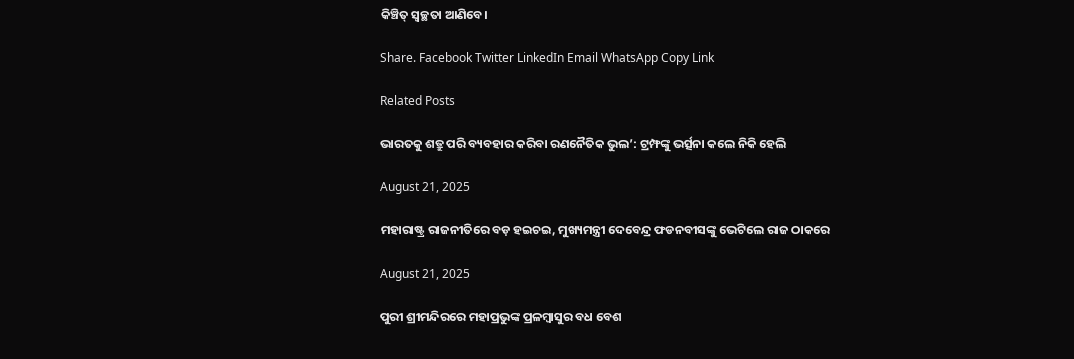କିଞ୍ଚିତ୍‍ ସ୍ୱଚ୍ଛତା ଆଣିବେ।

Share. Facebook Twitter LinkedIn Email WhatsApp Copy Link

Related Posts

ଭାରତକୁ ଶତ୍ରୁ ପରି ବ୍ୟବହାର କରିବା ରଣନୈତିକ ଭୁଲ’: ଟ୍ରମ୍ଫଙ୍କୁ ଭର୍ତ୍ସନା କଲେ ନିକି ହେଲି

August 21, 2025

ମହାରାଷ୍ଟ୍ର ରାଜନୀତିରେ ବଡ଼ ହଇଚଇ, ମୁଖ୍ୟମନ୍ତ୍ରୀ ଦେବେନ୍ଦ୍ର ଫଡନବୀସଙ୍କୁ ଭେଟିଲେ ରାଜ ଠାକରେ

August 21, 2025

ପୁରୀ ଶ୍ରୀମନ୍ଦିରରେ ମହାପ୍ରଭୁଙ୍କ ପ୍ରଳମ୍ବାସୁର ବଧ ବେଶ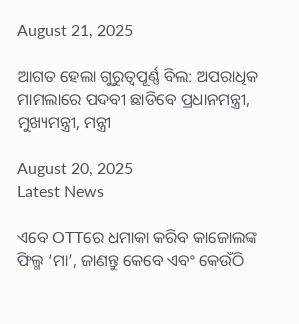August 21, 2025

ଆଗତ ହେଲା ଗୁରୁତ୍ୱପୂର୍ଣ୍ଣ ବିଲ: ଅପରାଧିକ ମାମଲାରେ ପଦବୀ ଛାଡିବେ ପ୍ରଧାନମନ୍ତ୍ରୀ, ମୁଖ୍ୟମନ୍ତ୍ରୀ, ମନ୍ତ୍ରୀ

August 20, 2025
Latest News

ଏବେ OTTରେ ଧମାକା କରିବ କାଜୋଲଙ୍କ ଫିଲ୍ମ ‘ମା’, ଜାଣନ୍ତୁ କେବେ ଏବଂ କେଉଁଠି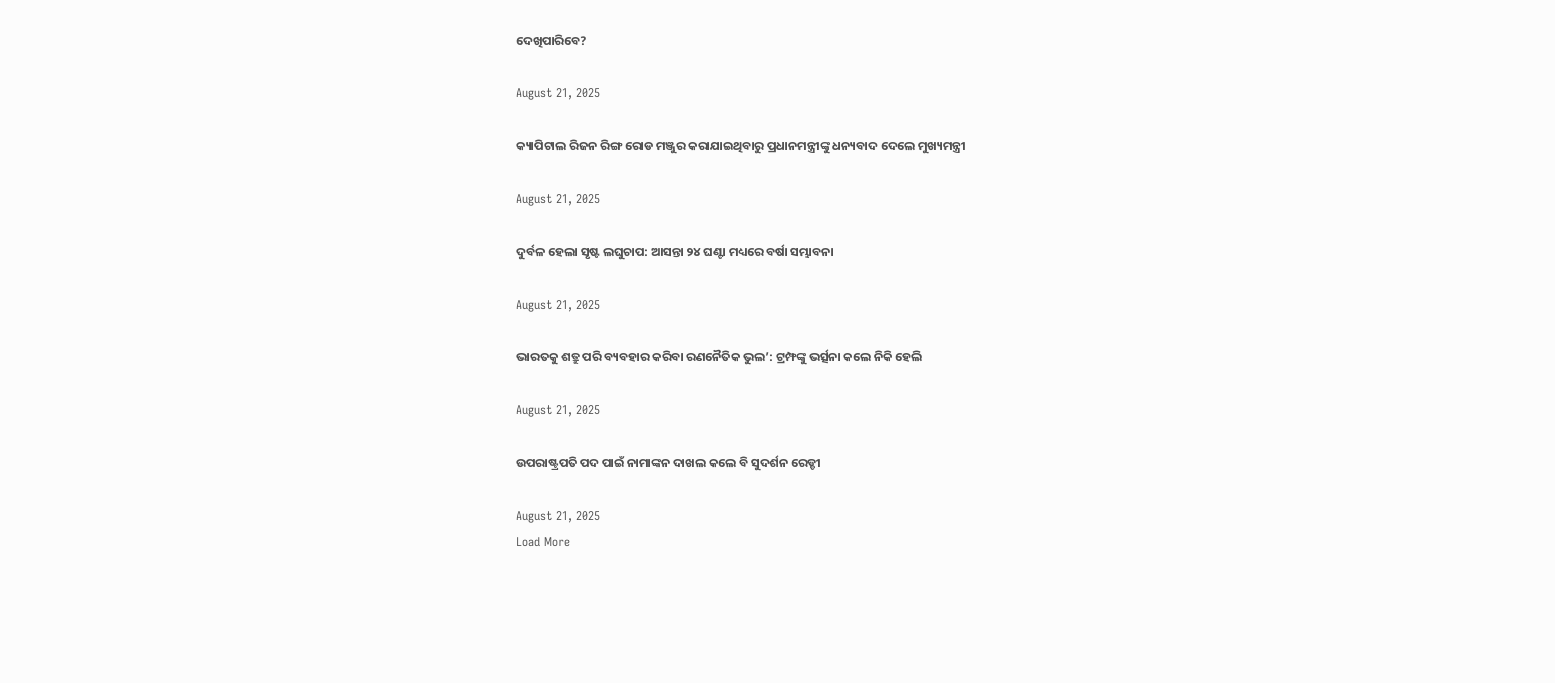ଦେଖିପାରିବେ?

August 21, 2025

କ୍ୟାପିଟାଲ ରିଜନ ରିଙ୍ଗ ରୋଡ ମଞ୍ଜୁର କରାଯାଇଥିବାରୁ ପ୍ରଧାନମନ୍ତ୍ରୀଙ୍କୁ ଧନ୍ୟବାଦ ଦେଲେ ମୁଖ୍ୟମନ୍ତ୍ରୀ

August 21, 2025

ଦୁର୍ବଳ ହେଲା ସୃଷ୍ଟ ଲଘୁଚାପ: ଆସନ୍ତା ୨୪ ଘଣ୍ଟା ମଧ୍ୟରେ ବର୍ଷା ସମ୍ଭାବନା

August 21, 2025

ଭାରତକୁ ଶତ୍ରୁ ପରି ବ୍ୟବହାର କରିବା ରଣନୈତିକ ଭୁଲ’: ଟ୍ରମ୍ଫଙ୍କୁ ଭର୍ତ୍ସନା କଲେ ନିକି ହେଲି

August 21, 2025

ଉପରାଷ୍ଟ୍ରପତି ପଦ ପାଇଁ ନାମାଙ୍କନ ଦାଖଲ କଲେ ବି ସୁଦର୍ଶନ ରେଡ୍ଡୀ

August 21, 2025
Load More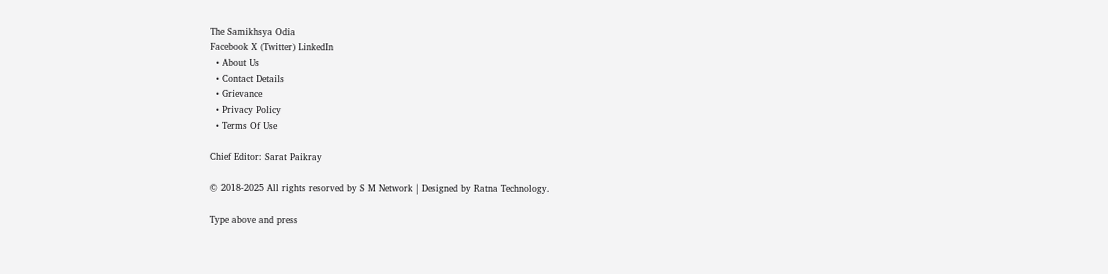The Samikhsya Odia
Facebook X (Twitter) LinkedIn
  • About Us
  • Contact Details
  • Grievance
  • Privacy Policy
  • Terms Of Use

Chief Editor: Sarat Paikray

© 2018-2025 All rights resorved by S M Network | Designed by Ratna Technology.

Type above and press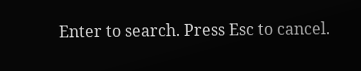Enter to search. Press Esc to cancel.